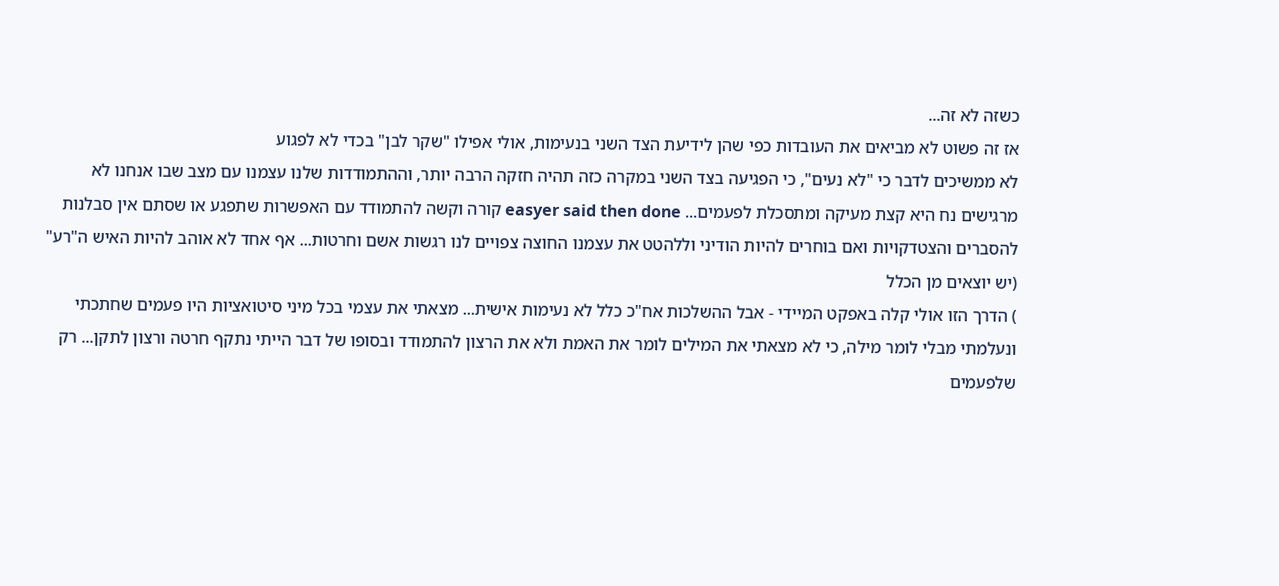כשזה לא זה...
אז זה פשוט לא מביאים את העובדות כפי שהן לידיעת הצד השני בנעימות, אולי אפילו "שקר לבן" בכדי לא לפגוע
לא ממשיכים לדבר כי "לא נעים", כי הפגיעה בצד השני במקרה כזה תהיה חזקה הרבה יותר, וההתמודדות שלנו עצמנו עם מצב שבו אנחנו לא מרגישים נח היא קצת מעיקה ומתסכלת לפעמים... easyer said then done קורה וקשה להתמודד עם האפשרות שתפגע או שסתם אין סבלנות להסברים והצטדקויות ואם בוחרים להיות הודיני וללהטט את עצמנו החוצה צפויים לנו רגשות אשם וחרטות... אף אחד לא אוהב להיות האיש ה"רע" (יש יוצאים מן הכלל
) הדרך הזו אולי קלה באפקט המיידי - אבל ההשלכות אח"כ כלל לא נעימות אישית... מצאתי את עצמי בכל מיני סיטואציות היו פעמים שחתכתי ונעלמתי מבלי לומר מילה, כי לא מצאתי את המילים לומר את האמת ולא את הרצון להתמודד ובסופו של דבר הייתי נתקף חרטה ורצון לתקן... רק שלפעמים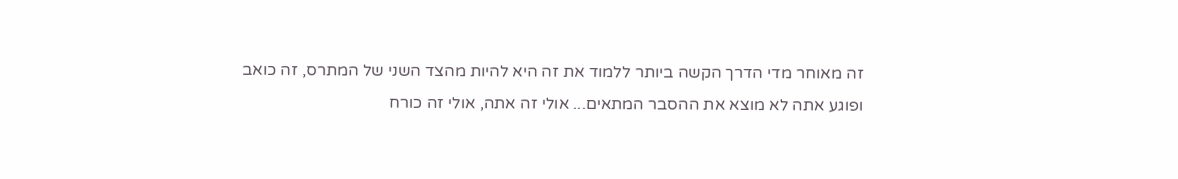זה מאוחר מדי הדרך הקשה ביותר ללמוד את זה היא להיות מהצד השני של המתרס, זה כואב ופוגע אתה לא מוצא את ההסבר המתאים... אולי זה אתה, אולי זה כורח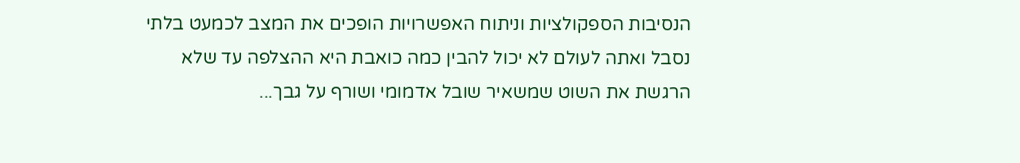הנסיבות הספקולציות וניתוח האפשרויות הופכים את המצב לכמעט בלתי נסבל ואתה לעולם לא יכול להבין כמה כואבת היא ההצלפה עד שלא הרגשת את השוט שמשאיר שובל אדמומי ושורף על גבך...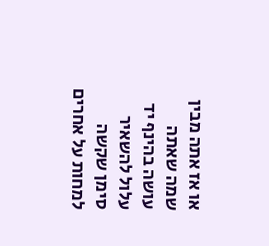או אז אתה מבין שמה שאתה עושה בהינף יד עלול להשאיר סימן שקשה למחות על אחרים